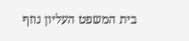בית המשפט העליון נוזף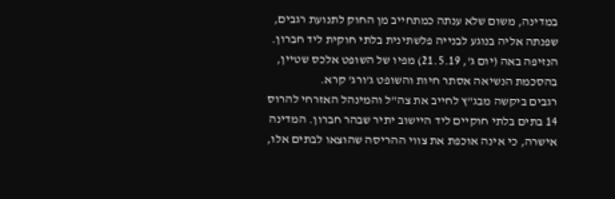במדינה, משום שלא ענתה כמתחייב מן החוק לתנועת רגבים, שפנתה אליה בנוגע לבנייה פלשתינית בלתי חוקית ליד חברון. הנזיפה באה (יום ג', 21.5.19) מפיו של השופט אלכס שטיין, בהסכמת הנשיאה אסתר חיות והשופט ג'ורג' קרא.
רגבים ביקשה מבג"ץ לחייב את צה"ל והמינהל האזרחי להרוס 14 בתים בלתי חוקיים ליד היישוב יתיר שבהר חברון. המדינה אישרה, כי אינה אוכפת את צווי ההריסה שהוצאו לבתים אלו,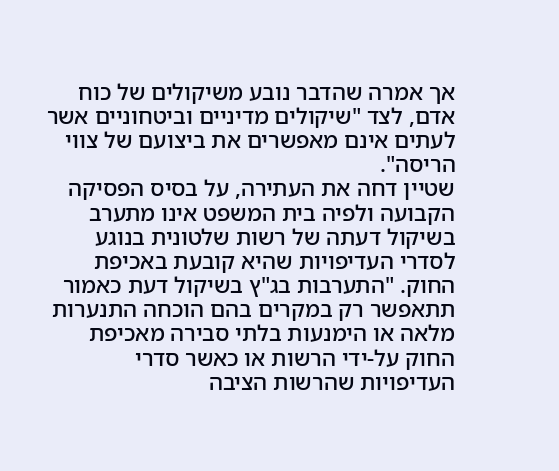אך אמרה שהדבר נובע משיקולים של כוח אדם, לצד "שיקולים מדיניים וביטחוניים אשר לעתים אינם מאפשרים את ביצועם של צווי הריסה".
שטיין דחה את העתירה, על בסיס הפסיקה הקבועה ולפיה בית המשפט אינו מתערב בשיקול דעתה של רשות שלטונית בנוגע לסדרי העדיפויות שהיא קובעת באכיפת החוק. "התערבות בג"ץ בשיקול דעת כאמור תתאפשר רק במקרים בהם הוכחה התנערות מלאה או הימנעות בלתי סבירה מאכיפת החוק על-ידי הרשות או כאשר סדרי
העדיפויות שהרשות הציבה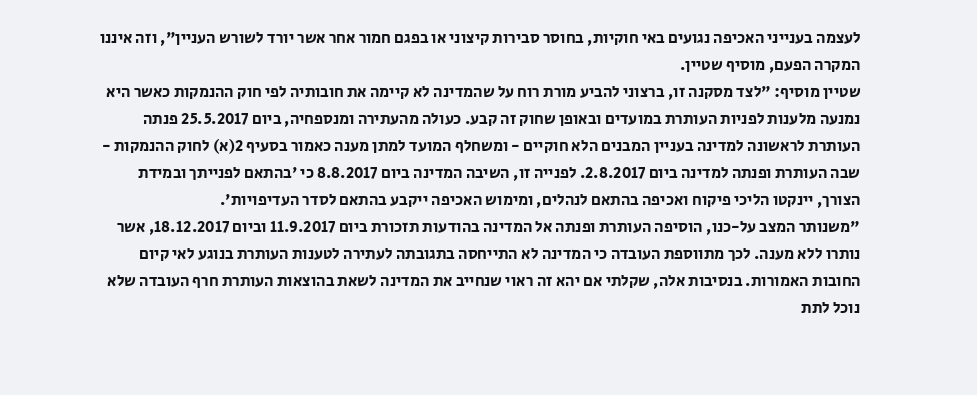לעצמה בענייני האכיפה נגועים באי חוקיות, בחוסר סבירות קיצוני או בפגם חמור אחר אשר יורד לשורש העניין", וזה איננו המקרה הפעם, מוסיף שטיין.
שטיין מוסיף: "לצד מסקנה זו, ברצוני להביע מורת רוח על שהמדינה לא קיימה את חובותיה לפי חוק ההנמקות כאשר היא נמנעה מלענות לפניות העותרת במועדים ובאופן שחוק זה קבע. כעולה מהעתירה ומנספחיה, ביום 25.5.2017 פנתה העותרת לראשונה למדינה בעניין המבנים הלא חוקיים - ומשחלף המועד למתן מענה כאמור בסעיף 2(א) לחוק ההנמקות - שבה העותרת ופנתה למדינה ביום 2.8.2017. לפנייה זו, השיבה המדינה ביום 8.8.2017 כי 'בהתאם לפנייתך ובמידת הצורך, יינקטו הליכי פיקוח ואכיפה בהתאם לנהלים, ומימוש האכיפה ייקבע בהתאם לסדר העדיפויות'.
"משנותר המצב על-כנו, הוסיפה העותרת ופנתה אל המדינה בהודעות תזכורת ביום 11.9.2017 וביום 18.12.2017, אשר נותרו ללא מענה. לכך מתווספת העובדה כי המדינה לא התייחסה בתגובתה לעתירה לטענות העותרת בנוגע לאי קיום החובות האמורות. בנסיבות אלה, שקלתי אם יהא זה ראוי שנחייב את המדינה לשאת בהוצאות העותרת חרף העובדה שלא נוכל לתת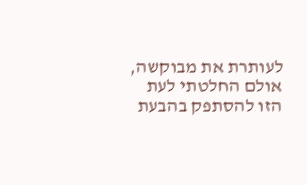לעותרת את מבוקשה, אולם החלטתי לעת הזו להסתפק בהבעת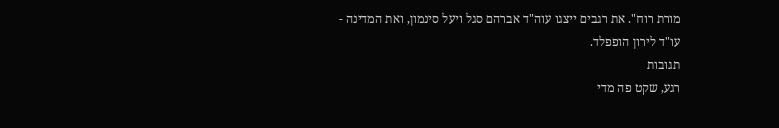מורת רוח". את רגבים ייצגו עוה"ד אברהם סגל ויעל סינמון, ואת המדינה - עו"ד לירון הופפלד.
תגובות
רגע, שקט פה מדי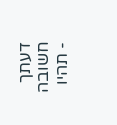דעתך חשובה - תהיו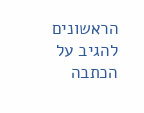הראשונים להגיב על הכתבה